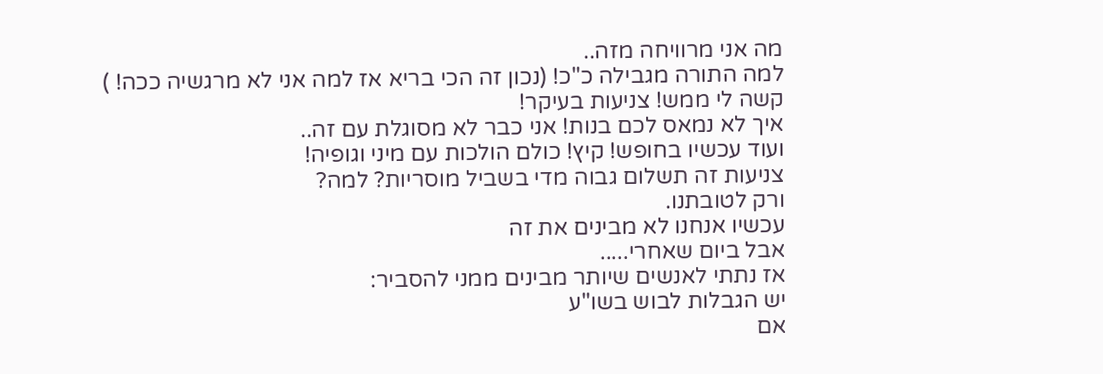מה אני מרוויחה מזה..
למה התורה מגבילה כ"כ! (נכון זה הכי בריא אז למה אני לא מרגשיה ככה! )
קשה לי ממש! צניעות בעיקר!
איך לא נמאס לכם בנות! אני כבר לא מסוגלת עם זה..
ועוד עכשיו בחופש! קיץ! כולם הולכות עם מיני וגופיה!
צניעות זה תשלום גבוה מדי בשביל מוסריות? למה?
ורק לטובתנו.
עכשיו אנחנו לא מבינים את זה
אבל ביום שאחרי.....
אז נתתי לאנשים שיותר מבינים ממני להסביר:
יש הגבלות לבוש בשו"ע
אם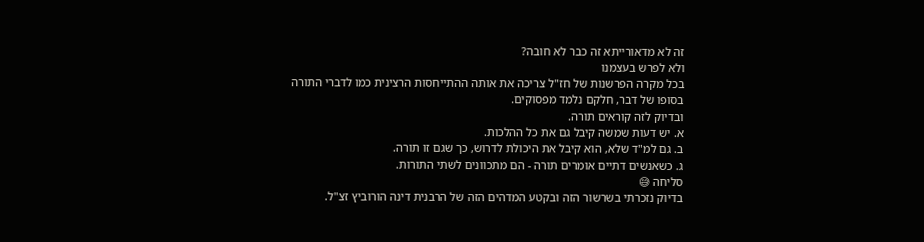זה לא מדאורייתא זה כבר לא חובה?
ולא לפרש בעצמנו
בכל מקרה הפרשנות של חז"ל צריכה את אותה ההתייחסות הרצינית כמו לדברי התורה
בסופו של דבר, חלקם נלמד מפסוקים.
ובדיוק לזה קוראים תורה.
א. יש דעות שמשה קיבל גם את כל ההלכות.
ב. גם למ"ד שלא, הוא קיבל את היכולת לדרוש, כך שגם זו תורה.
ג. כשאנשים דתיים אומרים תורה - הם מתכוונים לשתי התורות.
סליחה 😅
בדיוק נזכרתי בשרשור הזה ובקטע המדהים הזה של הרבנית דינה הורוביץ זצ"ל.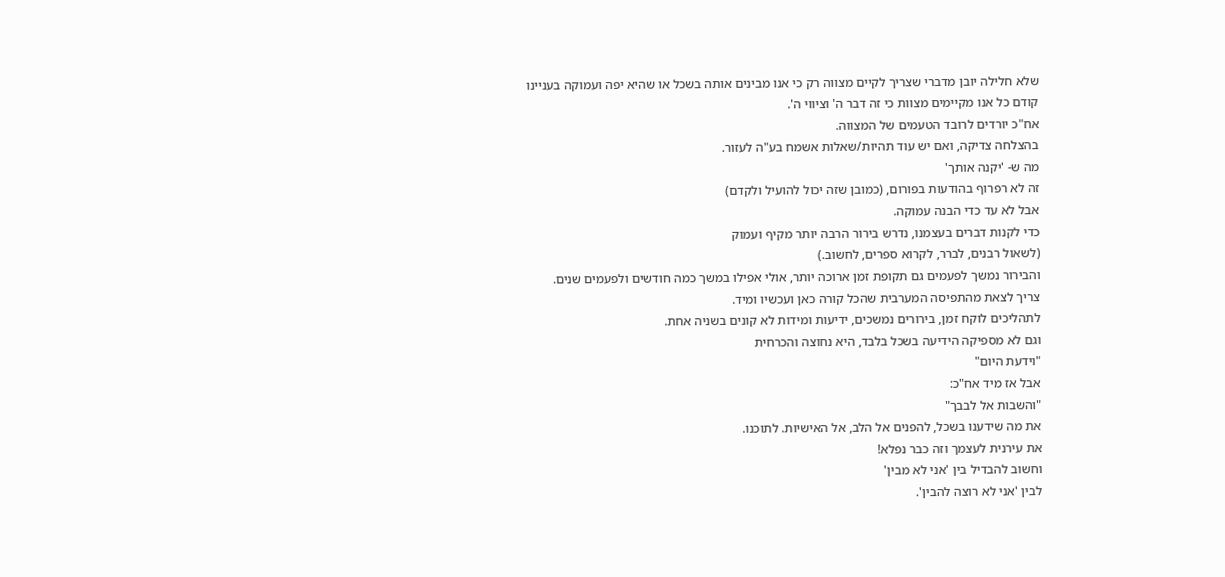שלא חלילה יובן מדברי שצריך לקיים מצווה רק כי אנו מבינים אותה בשכל או שהיא יפה ועמוקה בעניינו
קודם כל אנו מקיימים מצוות כי זה דבר ה' וציווי ה'.
אח"כ יורדים לרובד הטעמים של המצווה.
בהצלחה צדיקה, ואם יש עוד תהיות/שאלות אשמח בע"ה לעזור.
מה ש- 'יקנה אותך'
זה לא רפרוף בהודעות בפורום, (כמובן שזה יכול להועיל ולקדם)
אבל לא עד כדי הבנה עמוקה.
כדי לקנות דברים בעצמנו, נדרש בירור הרבה יותר מקיף ועמוק
(לשאול רבנים, לברר, לקרוא ספרים, לחשוב.)
והבירור נמשך לפעמים גם תקופת זמן ארוכה יותר, אולי אפילו במשך כמה חודשים ולפעמים שנים.
צריך לצאת מהתפיסה המערבית שהכל קורה כאן ועכשיו ומיד.
לתהליכים לוקח זמן, בירורים נמשכים, ידיעות ומידות לא קונים בשניה אחת.
וגם לא מספיקה הידיעה בשכל בלבד, היא נחוצה והכרחית
"וידעת היום"
אבל אז מיד אח"כ:
"והשבות אל לבבך"
את מה שידענו בשכל, להפנים אל הלב, אל האישיות. לתוכנו.
את עירנית לעצמך וזה כבר נפלא!
וחשוב להבדיל בין 'אני לא מבין'
לבין 'אני לא רוצה להבין'.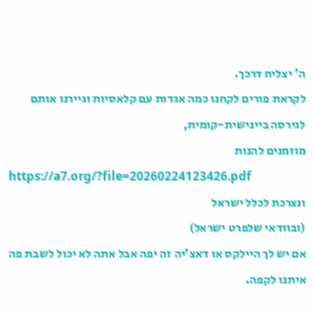ה' יצליח דרכך.
לקראת פורים לקחנו כמה אגדות עם קלאסיות וגיירנו אותם לגירסה ביינישית-קומית,
מוזמנים להנות
https://a7.org/?file=20260224123426.pdf
ונצרכת לכלל ישראל
(ובוודאי שלפרט ישראל)
אם יש לך היילקס או דאצ'יה זה יפה אבל אתה לא יכול לשבת פה איתנו לקפה.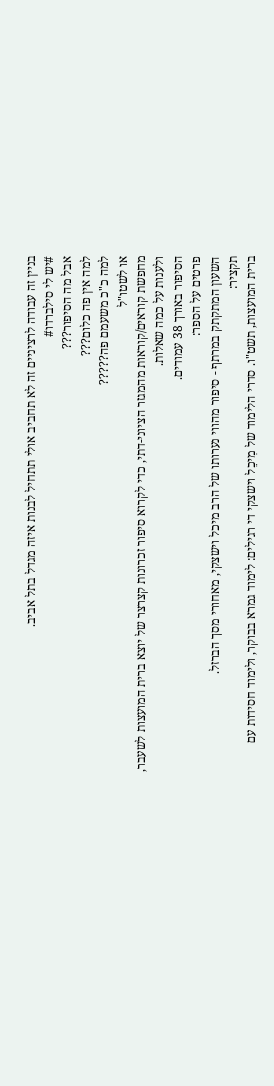בניין זה עבודה לרציניים זה לא תחביב אולי תתחיל לבנות איזה מגדל בתל אביב.
#יש לי סילברדו#
אבל מה הסיפור???
למה אין פה כלום???
למה כ"כ משעמם פה?????
או לשטו"ל
מחפשת קוראים/קוראות מהמגזר הציוני-דתי, כדי לקרוא סיפור זכרונות קצרצר של יוצא ברית המועצות לשעבר, ולענות על כמה שאלות.
הסיפור באורך 38 עמודים.
פרטים על הספר:
השעון המתקתק במרתף - סיפור מהווי נערותו של הרב מיכל וישצקי, מאחורי מסך הברזל.
תקציר:
ברית המועצות, תשט"ו. סדרי הלימוד של מִיכֵל וישצקי די רגילים: לימוד גמרא בבוקר, ולימוד חסידות עם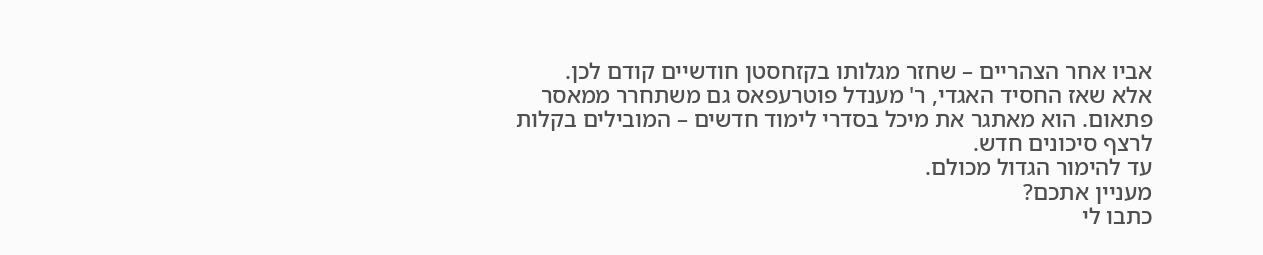אביו אחר הצהריים – שחזר מגלותו בקזחסטן חודשיים קודם לכן.
אלא שאז החסיד האגדי, ר' מענדל פוטרעפאס גם משתחרר ממאסר פתאום. הוא מאתגר את מיכל בסדרי לימוד חדשים – המובילים בקלות לרצף סיכונים חדש.
עד להימור הגדול מכולם.
מעניין אתכם?
כתבו לי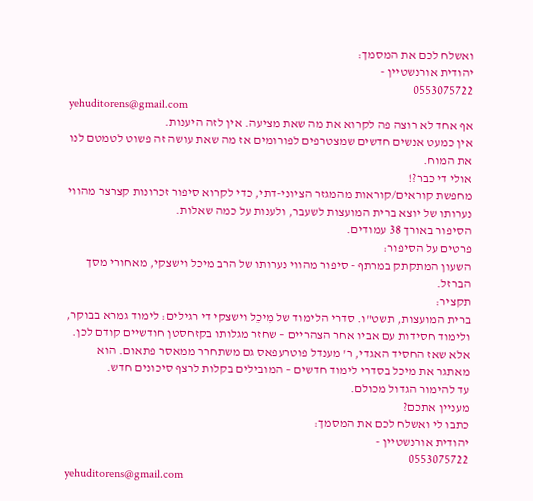ואשלח לכם את המסמך:
יהודית אורנשטיין -
0553075722
yehuditorens@gmail.com
אף אחד לא רוצה פה לקרוא את מה שאת מציעה. אין לזה היענות.
אין כמעט אנשים חדשים שמצטרפים לפורומים אז מה שאת עושה זה פשוט לטמטם לנו את המוח.
אולי די כבר?!
מחפשת קוראים/קוראות מהמגזר הציוני-דתי, כדי לקרוא סיפור זכרונות קצרצר מהווי נערותו של יוצא ברית המועצות לשעבר, ולענות על כמה שאלות.
הסיפור באורך 38 עמודים.
פרטים על הסיפור:
השעון המתקתק במרתף - סיפור מהווי נערותו של הרב מיכל וישצקי, מאחורי מסך הברזל.
תקציר:
ברית המועצות, תשט"ו. סדרי הלימוד של מִיכֵל וישצקי די רגילים: לימוד גמרא בבוקר, ולימוד חסידות עם אביו אחר הצהריים – שחזר מגלותו בקזחסטן חודשיים קודם לכן.
אלא שאז החסיד האגדי, ר' מענדל פוטרעפאס גם משתחרר ממאסר פתאום. הוא מאתגר את מיכל בסדרי לימוד חדשים – המובילים בקלות לרצף סיכונים חדש.
עד להימור הגדול מכולם.
מעניין אתכם?
כתבו לי ואשלח לכם את המסמך:
יהודית אורנשטיין -
0553075722
yehuditorens@gmail.com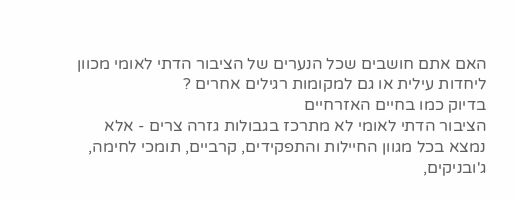האם אתם חושבים שכל הנערים של הציבור הדתי לאומי מכוון ליחדות עילית או גם למקומות רגילים אחרים ?
בדיוק כמו בחיים האזרחיים
הציבור הדתי לאומי לא מתרכז בגבולות גזרה צרים - אלא נמצא בכל מגוון החיילות והתפקידים, קרביים, תומכי לחימה, ג'ובניקים,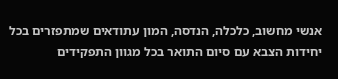אנשי מחשוב, כלכלה, הנדסה, המון עתודאים שמתפזרים בכל יחידות הצבא עם סיום התואר בכל מגוון התפקידים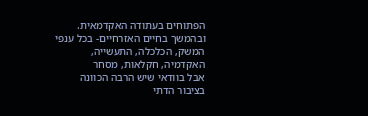הפתוחים בעתודה האקדמאית.
ובהמשך בחיים האזרחיים- בכל ענפי המשק, הכלכלה, התעשייה, האקדמיה, חקלאות, מסחר
אבל בוודאי שיש הרבה הכוונה בציבור הדתי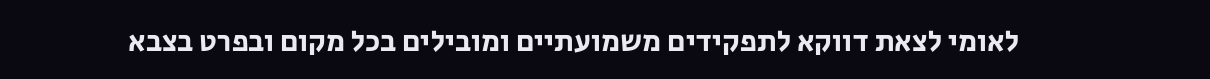לאומי לצאת דווקא לתפקידים משמועתיים ומובילים בכל מקום ובפרט בצבא